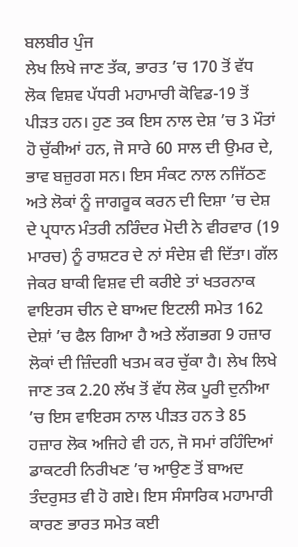ਬਲਬੀਰ ਪੁੰਜ
ਲੇਖ ਲਿਖੇ ਜਾਣ ਤੱਕ, ਭਾਰਤ ’ਚ 170 ਤੋਂ ਵੱਧ ਲੋਕ ਵਿਸ਼ਵ ਪੱਧਰੀ ਮਹਾਮਾਰੀ ਕੋਵਿਡ-19 ਤੋਂ ਪੀੜਤ ਹਨ। ਹੁਣ ਤਕ ਇਸ ਨਾਲ ਦੇਸ਼ ’ਚ 3 ਮੌਤਾਂ ਹੋ ਚੁੱਕੀਆਂ ਹਨ, ਜੋ ਸਾਰੇ 60 ਸਾਲ ਦੀ ਉਮਰ ਦੇ, ਭਾਵ ਬਜ਼ੁਰਗ ਸਨ। ਇਸ ਸੰਕਟ ਨਾਲ ਨਜਿੱਠਣ ਅਤੇ ਲੋਕਾਂ ਨੂੰ ਜਾਗਰੂਕ ਕਰਨ ਦੀ ਦਿਸ਼ਾ ’ਚ ਦੇਸ਼ ਦੇ ਪ੍ਰਧਾਨ ਮੰਤਰੀ ਨਰਿੰਦਰ ਮੋਦੀ ਨੇ ਵੀਰਵਾਰ (19 ਮਾਰਚ) ਨੂੰ ਰਾਸ਼ਟਰ ਦੇ ਨਾਂ ਸੰਦੇਸ਼ ਵੀ ਦਿੱਤਾ। ਗੱਲ ਜੇਕਰ ਬਾਕੀ ਵਿਸ਼ਵ ਦੀ ਕਰੀਏ ਤਾਂ ਖਤਰਨਾਕ ਵਾਇਰਸ ਚੀਨ ਦੇ ਬਾਅਦ ਇਟਲੀ ਸਮੇਤ 162 ਦੇਸ਼ਾਂ ’ਚ ਫੈਲ ਗਿਆ ਹੈ ਅਤੇ ਲੱਗਭਗ 9 ਹਜ਼ਾਰ ਲੋਕਾਂ ਦੀ ਜ਼ਿੰਦਗੀ ਖਤਮ ਕਰ ਚੁੱਕਾ ਹੈ। ਲੇਖ ਲਿਖੇ ਜਾਣ ਤਕ 2.20 ਲੱਖ ਤੋਂ ਵੱਧ ਲੋਕ ਪੂਰੀ ਦੁਨੀਆ ’ਚ ਇਸ ਵਾਇਰਸ ਨਾਲ ਪੀੜਤ ਹਨ ਤੇ 85 ਹਜ਼ਾਰ ਲੋਕ ਅਜਿਹੇ ਵੀ ਹਨ, ਜੋ ਸਮਾਂ ਰਹਿੰਦਿਆਂ ਡਾਕਟਰੀ ਨਿਰੀਖਣ ’ਚ ਆਉਣ ਤੋਂ ਬਾਅਦ ਤੰਦਰੁਸਤ ਵੀ ਹੋ ਗਏ। ਇਸ ਸੰਸਾਰਿਕ ਮਹਾਮਾਰੀ ਕਾਰਣ ਭਾਰਤ ਸਮੇਤ ਕਈ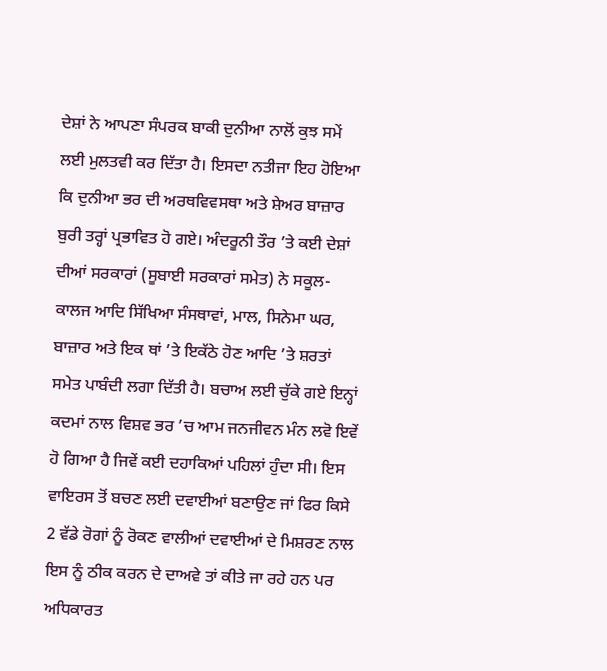ਦੇਸ਼ਾਂ ਨੇ ਆਪਣਾ ਸੰਪਰਕ ਬਾਕੀ ਦੁਨੀਆ ਨਾਲੋਂ ਕੁਝ ਸਮੇਂ ਲਈ ਮੁਲਤਵੀ ਕਰ ਦਿੱਤਾ ਹੈ। ਇਸਦਾ ਨਤੀਜਾ ਇਹ ਹੋਇਆ ਕਿ ਦੁਨੀਆ ਭਰ ਦੀ ਅਰਥਵਿਵਸਥਾ ਅਤੇ ਸ਼ੇਅਰ ਬਾਜ਼ਾਰ ਬੁਰੀ ਤਰ੍ਹਾਂ ਪ੍ਰਭਾਵਿਤ ਹੋ ਗਏ। ਅੰਦਰੂਨੀ ਤੌਰ ’ਤੇ ਕਈ ਦੇਸ਼ਾਂ ਦੀਆਂ ਸਰਕਾਰਾਂ (ਸੂਬਾਈ ਸਰਕਾਰਾਂ ਸਮੇਤ) ਨੇ ਸਕੂਲ-ਕਾਲਜ ਆਦਿ ਸਿੱਖਿਆ ਸੰਸਥਾਵਾਂ, ਮਾਲ, ਸਿਨੇਮਾ ਘਰ, ਬਾਜ਼ਾਰ ਅਤੇ ਇਕ ਥਾਂ ’ਤੇ ਇਕੱਠੇ ਹੋਣ ਆਦਿ ’ਤੇ ਸ਼ਰਤਾਂ ਸਮੇਤ ਪਾਬੰਦੀ ਲਗਾ ਦਿੱਤੀ ਹੈ। ਬਚਾਅ ਲਈ ਚੁੱਕੇ ਗਏ ਇਨ੍ਹਾਂ ਕਦਮਾਂ ਨਾਲ ਵਿਸ਼ਵ ਭਰ ’ਚ ਆਮ ਜਨਜੀਵਨ ਮੰਨ ਲਵੋ ਇਵੇਂ ਹੋ ਗਿਆ ਹੈ ਜਿਵੇਂ ਕਈ ਦਹਾਕਿਆਂ ਪਹਿਲਾਂ ਹੁੰਦਾ ਸੀ। ਇਸ ਵਾਇਰਸ ਤੋਂ ਬਚਣ ਲਈ ਦਵਾਈਆਂ ਬਣਾਉਣ ਜਾਂ ਫਿਰ ਕਿਸੇ 2 ਵੱਡੇ ਰੋਗਾਂ ਨੂੰ ਰੋਕਣ ਵਾਲੀਆਂ ਦਵਾਈਆਂ ਦੇ ਮਿਸ਼ਰਣ ਨਾਲ ਇਸ ਨੂੰ ਠੀਕ ਕਰਨ ਦੇ ਦਾਅਵੇ ਤਾਂ ਕੀਤੇ ਜਾ ਰਹੇ ਹਨ ਪਰ ਅਧਿਕਾਰਤ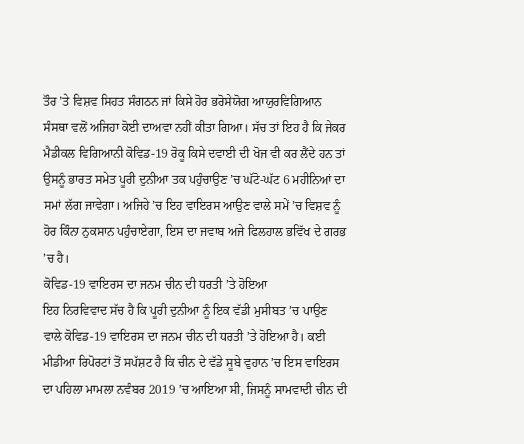ਤੌਰ ’ਤੇ ਵਿਸ਼ਵ ਸਿਹਤ ਸੰਗਠਨ ਜਾਂ ਕਿਸੇ ਹੋਰ ਭਰੋਸੇਯੋਗ ਆਯੁਰਵਿਗਿਆਨ ਸੰਸਥਾ ਵਲੋਂ ਅਜਿਹਾ ਕੋਈ ਦਾਅਵਾ ਨਹੀਂ ਕੀਤਾ ਗਿਆ। ਸੱਚ ਤਾਂ ਇਹ ਹੈ ਕਿ ਜੇਕਰ ਮੈਡੀਕਲ ਵਿਗਿਆਨੀ ਕੋਵਿਡ-19 ਰੋਕੂ ਕਿਸੇ ਦਵਾਈ ਦੀ ਖੋਜ ਵੀ ਕਰ ਲੈਂਦੇ ਹਨ ਤਾਂ ਉਸਨੂੰ ਭਾਰਤ ਸਮੇਤ ਪੂਰੀ ਦੁਨੀਆ ਤਕ ਪਹੁੰਚਾਉਣ ’ਚ ਘੱਟੋ-ਘੱਟ 6 ਮਹੀਨਿਆਂ ਦਾ ਸਮਾਂ ਲੱਗ ਜਾਵੇਗਾ। ਅਜਿਹੇ ’ਚ ਇਹ ਵਾਇਰਸ ਆਉਣ ਵਾਲੇ ਸਮੇਂ ’ਚ ਵਿਸ਼ਵ ਨੂੰ ਹੋਰ ਕਿੰਨਾ ਨੁਕਸਾਨ ਪਹੁੰਚਾਏਗਾ, ਇਸ ਦਾ ਜਵਾਬ ਅਜੇ ਫਿਲਹਾਲ ਭਵਿੱਖ ਦੇ ਗਰਭ ’ਚ ਹੈ।
ਕੋਵਿਡ-19 ਵਾਇਰਸ ਦਾ ਜਨਮ ਚੀਨ ਦੀ ਧਰਤੀ ’ਤੇ ਹੋਇਆ
ਇਹ ਨਿਰਵਿਵਾਦ ਸੱਚ ਹੈ ਕਿ ਪੂਰੀ ਦੁਨੀਆ ਨੂੰ ਇਕ ਵੱਡੀ ਮੁਸੀਬਤ ’ਚ ਪਾਉਣ ਵਾਲੇ ਕੋਵਿਡ-19 ਵਾਇਰਸ ਦਾ ਜਨਮ ਚੀਨ ਦੀ ਧਰਤੀ ’ਤੇ ਹੋਇਆ ਹੈ। ਕਈ ਮੀਡੀਆ ਰਿਪੋਰਟਾਂ ਤੋਂ ਸਪੱਸ਼ਟ ਹੈ ਕਿ ਚੀਨ ਦੇ ਵੱਡੇ ਸੂਬੇ ਵੁਹਾਨ ’ਚ ਇਸ ਵਾਇਰਸ ਦਾ ਪਹਿਲਾ ਮਾਮਲਾ ਨਵੰਬਰ 2019 ’ਚ ਆਇਆ ਸੀ, ਜਿਸਨੂੰ ਸਾਮਵਾਦੀ ਚੀਨ ਦੀ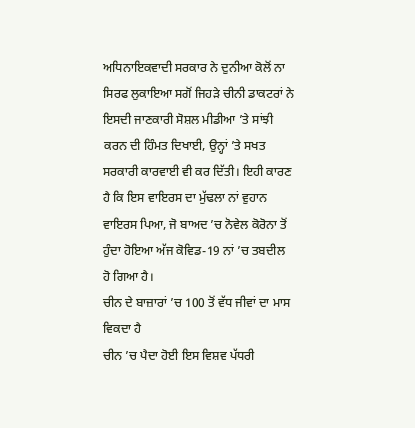ਅਧਿਨਾਇਕਵਾਦੀ ਸਰਕਾਰ ਨੇ ਦੁਨੀਆ ਕੋਲੋਂ ਨਾ ਸਿਰਫ ਲੁਕਾਇਆ ਸਗੋਂ ਜਿਹੜੇ ਚੀਨੀ ਡਾਕਟਰਾਂ ਨੇ ਇਸਦੀ ਜਾਣਕਾਰੀ ਸੋਸ਼ਲ ਮੀਡੀਆ ’ਤੇ ਸਾਂਝੀ ਕਰਨ ਦੀ ਹਿੰਮਤ ਦਿਖਾਈ, ਉਨ੍ਹਾਂ ’ਤੇ ਸਖਤ ਸਰਕਾਰੀ ਕਾਰਵਾਈ ਵੀ ਕਰ ਦਿੱਤੀ। ਇਹੀ ਕਾਰਣ ਹੈ ਕਿ ਇਸ ਵਾਇਰਸ ਦਾ ਮੁੱਢਲਾ ਨਾਂ ਵੁਹਾਨ ਵਾਇਰਸ ਪਿਆ, ਜੋ ਬਾਅਦ ’ਚ ਨੋਵੇਲ ਕੋਰੋਨਾ ਤੋਂ ਹੁੰਦਾ ਹੋਇਆ ਅੱਜ ਕੋਵਿਡ-19 ਨਾਂ ’ਚ ਤਬਦੀਲ ਹੋ ਗਿਆ ਹੈ।
ਚੀਨ ਦੇ ਬਾਜ਼ਾਰਾਂ ’ਚ 100 ਤੋਂ ਵੱਧ ਜੀਵਾਂ ਦਾ ਮਾਸ ਵਿਕਦਾ ਹੈ
ਚੀਨ ’ਚ ਪੈਦਾ ਹੋਈ ਇਸ ਵਿਸ਼ਵ ਪੱਧਰੀ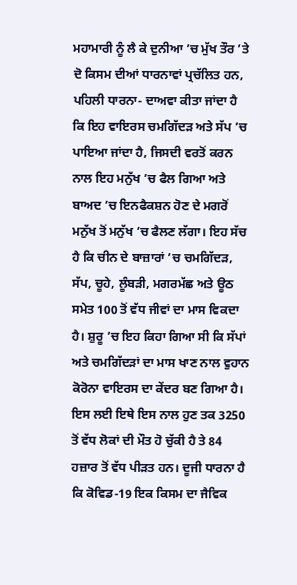ਮਹਾਮਾਰੀ ਨੂੰ ਲੈ ਕੇ ਦੁਨੀਆ ’ਚ ਮੁੱਖ ਤੌਰ ’ਤੇ ਦੋ ਕਿਸਮ ਦੀਆਂ ਧਾਰਨਾਵਾਂ ਪ੍ਰਚੱਲਿਤ ਹਨ, ਪਹਿਲੀ ਧਾਰਨਾ- ਦਾਅਵਾ ਕੀਤਾ ਜਾਂਦਾ ਹੈ ਕਿ ਇਹ ਵਾਇਰਸ ਚਮਗਿੱਦੜ ਅਤੇ ਸੱਪ ’ਚ ਪਾਇਆ ਜਾਂਦਾ ਹੈ, ਜਿਸਦੀ ਵਰਤੋਂ ਕਰਨ ਨਾਲ ਇਹ ਮਨੁੱਖ ’ਚ ਫੈਲ ਗਿਆ ਅਤੇ ਬਾਅਦ ’ਚ ਇਨਫੈਕਸ਼ਨ ਹੋਣ ਦੇ ਮਗਰੋਂ ਮਨੁੱਖ ਤੋਂ ਮਨੁੱਖ ’ਚ ਫੈਲਣ ਲੱਗਾ। ਇਹ ਸੱਚ ਹੈ ਕਿ ਚੀਨ ਦੇ ਬਾਜ਼ਾਰਾਂ ’ਚ ਚਮਗਿੱਦੜ, ਸੱਪ, ਚੂਹੇ, ਲੂੰਬੜੀ, ਮਗਰਮੱਛ ਅਤੇ ਊਠ ਸਮੇਤ 100 ਤੋਂ ਵੱਧ ਜੀਵਾਂ ਦਾ ਮਾਸ ਵਿਕਦਾ ਹੈ। ਸ਼ੁਰੂ ’ਚ ਇਹ ਕਿਹਾ ਗਿਆ ਸੀ ਕਿ ਸੱਪਾਂ ਅਤੇ ਚਮਗਿੱਦੜਾਂ ਦਾ ਮਾਸ ਖਾਣ ਨਾਲ ਵੁਹਾਨ ਕੋਰੋਨਾ ਵਾਇਰਸ ਦਾ ਕੇਂਦਰ ਬਣ ਗਿਆ ਹੈ। ਇਸ ਲਈ ਇਥੇ ਇਸ ਨਾਲ ਹੁਣ ਤਕ 3250 ਤੋਂ ਵੱਧ ਲੋਕਾਂ ਦੀ ਮੌਤ ਹੋ ਚੁੱਕੀ ਹੈ ਤੇ 84 ਹਜ਼ਾਰ ਤੋਂ ਵੱਧ ਪੀੜਤ ਹਨ। ਦੂਜੀ ਧਾਰਨਾ ਹੈ ਕਿ ਕੋਵਿਡ-19 ਇਕ ਕਿਸਮ ਦਾ ਜੈਵਿਕ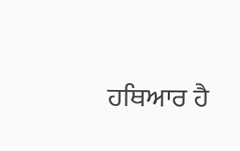ਹਥਿਆਰ ਹੈ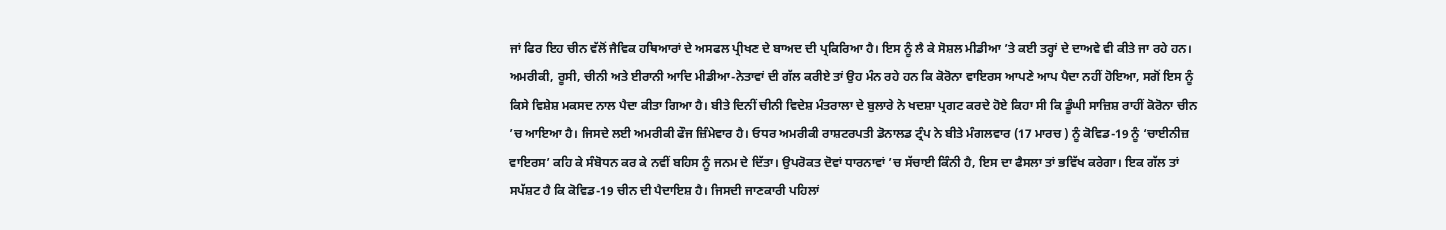ਜਾਂ ਫਿਰ ਇਹ ਚੀਨ ਵੱਲੋਂ ਜੈਵਿਕ ਹਥਿਆਰਾਂ ਦੇ ਅਸਫਲ ਪ੍ਰੀਖਣ ਦੇ ਬਾਅਦ ਦੀ ਪ੍ਰਕਿਰਿਆ ਹੈ। ਇਸ ਨੂੰ ਲੈ ਕੇ ਸੋਸ਼ਲ ਮੀਡੀਆ ’ਤੇ ਕਈ ਤਰ੍ਹਾਂ ਦੇ ਦਾਅਵੇ ਵੀ ਕੀਤੇ ਜਾ ਰਹੇ ਹਨ। ਅਮਰੀਕੀ, ਰੂਸੀ, ਚੀਨੀ ਅਤੇ ਈਰਾਨੀ ਆਦਿ ਮੀਡੀਆ-ਨੇਤਾਵਾਂ ਦੀ ਗੱਲ ਕਰੀਏ ਤਾਂ ਉਹ ਮੰਨ ਰਹੇ ਹਨ ਕਿ ਕੋਰੋਨਾ ਵਾਇਰਸ ਆਪਣੇ ਆਪ ਪੈਦਾ ਨਹੀਂ ਹੋਇਆ, ਸਗੋਂ ਇਸ ਨੂੰ ਕਿਸੇ ਵਿਸ਼ੇਸ਼ ਮਕਸਦ ਨਾਲ ਪੈਦਾ ਕੀਤਾ ਗਿਆ ਹੈ। ਬੀਤੇ ਦਿਨੀਂ ਚੀਨੀ ਵਿਦੇਸ਼ ਮੰਤਰਾਲਾ ਦੇ ਬੁਲਾਰੇ ਨੇ ਖਦਸ਼ਾ ਪ੍ਰਗਟ ਕਰਦੇ ਹੋਏ ਕਿਹਾ ਸੀ ਕਿ ਡੂੰਘੀ ਸਾਜ਼ਿਸ਼ ਰਾਹੀਂ ਕੋਰੋਨਾ ਚੀਨ ’ਚ ਆਇਆ ਹੈ। ਜਿਸਦੇ ਲਈ ਅਮਰੀਕੀ ਫੌਜ ਜ਼ਿੰਮੇਵਾਰ ਹੈ। ਓਧਰ ਅਮਰੀਕੀ ਰਾਸ਼ਟਰਪਤੀ ਡੋਨਾਲਡ ਟ੍ਰੰਪ ਨੇ ਬੀਤੇ ਮੰਗਲਵਾਰ (17 ਮਾਰਚ ) ਨੂੰ ਕੋਵਿਡ-19 ਨੂੰ ‘ਚਾਈਨੀਜ਼ ਵਾਇਰਸ’ ਕਹਿ ਕੇ ਸੰਬੋਧਨ ਕਰ ਕੇ ਨਵੀਂ ਬਹਿਸ ਨੂੰ ਜਨਮ ਦੇ ਦਿੱਤਾ। ਉਪਰੋਕਤ ਦੋਵਾਂ ਧਾਰਨਾਵਾਂ ’ਚ ਸੱਚਾਈ ਕਿੰਨੀ ਹੈ, ਇਸ ਦਾ ਫੈਸਲਾ ਤਾਂ ਭਵਿੱਖ ਕਰੇਗਾ। ਇਕ ਗੱਲ ਤਾਂ ਸਪੱਸ਼ਟ ਹੈ ਕਿ ਕੋਵਿਡ-19 ਚੀਨ ਦੀ ਪੈਦਾਇਸ਼ ਹੈ। ਜਿਸਦੀ ਜਾਣਕਾਰੀ ਪਹਿਲਾਂ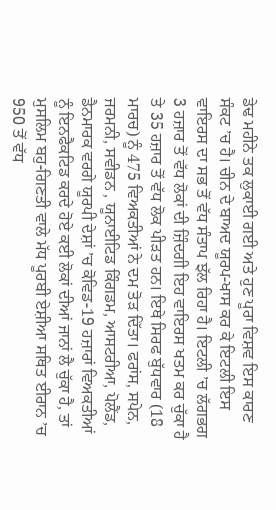ਡੇਢ ਮਹੀਨੇ ਤਕ ਲੁਕਾਈ ਗਈ ਅਤੇ ਹੁਣ ਪੂਰਾ ਵਿਸ਼ਵ ਇਸ ਕਾਰਣ ਸੰਕਟ ’ਚ ਹੈ। ਚੀਨ ਦੇ ਬਾਅਦ ਯੂਰਪ-ਖਾਸ ਕਰ ਕੇ ਇਟਲੀ ਇਸ ਵਾਇਰਸ ਦਾ ਸਭ ਤੋਂ ਵੱਧ ਸੰਤਾਪ ਝੱਲ ਰਿਹਾ ਹੈ। ਇਟਲੀ ’ਚ ਲੱਗਭਗ 3 ਹਜ਼ਾਰ ਤੋਂ ਵੱਧ ਲੋਕਾਂ ਦੀ ਜ਼ਿੰਦਗੀ ਇਹ ਵਾਇਰਸ ਖਤਮ ਕਰ ਚੁੱਕਾ ਹੈ ਤੇ 35 ਹਜ਼ਾਰ ਤੋਂ ਵੱਧ ਲੋਕ ਪੀੜਤ ਹਨ। ਇਥੇ ਸਿਰਫ ਬੁੱਧਵਾਰ (18 ਮਾਰਚ) ਨੂੰ 475 ਵਿਅਕਤੀਆਂ ਨੇ ਦਮ ਤੋੜ ਦਿੱਤਾ। ਫਰਾਂਸ, ਸਪੇਨ, ਜਰਮਨੀ, ਸਵੀਡਨ , ਯੂਨਾਈਟਿਡ ਕਿੰਗਡਮ, ਆਸਟਰੀਆ, ਪੋਲੈਂਡ, ਡੈਨਮਾਰਕ ਵਰਗੇ ਯੂਰਪੀ ਦੇਸ਼ਾਂ ’ਚ ਕੋਵਿਡ-19 ਹਜ਼ਾਰਾਂ ਵਿਅਕਤੀਆਂ ਨੂੰ ਇਨਫੈਕਟਿਡ ਕਰਦੇ ਹੋਏ ਕਈ ਲੋਕਾਂ ਦੀਆਂ ਜਾਨਾਂ ਲੈ ਚੁੱਕਾ ਹੈ, ਤਾਂ ਮੁਸਲਿਮ ਬਹੁ-ਗਿਣਤੀ ਵਾਲੇ ਮੱਧ ਪੂਰਬੀ ਏਸ਼ੀਆ ਸਥਿਤ ਈਰਾਨ ’ਚ 950 ਤੋਂ ਵੱਧ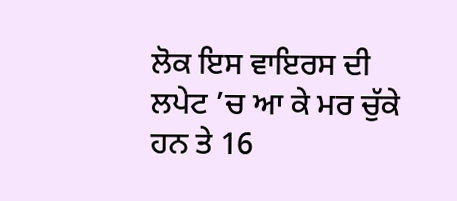ਲੋਕ ਇਸ ਵਾਇਰਸ ਦੀ ਲਪੇਟ ’ਚ ਆ ਕੇ ਮਰ ਚੁੱਕੇ ਹਨ ਤੇ 16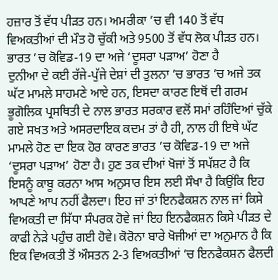ਹਜ਼ਾਰ ਤੋਂ ਵੱਧ ਪੀੜਤ ਹਨ। ਅਮਰੀਕਾ ’ਚ ਵੀ 140 ਤੋਂ ਵੱਧ ਵਿਅਕਤੀਆਂ ਦੀ ਮੌਤ ਹੋ ਚੁੱਕੀ ਅਤੇ 9500 ਤੋਂ ਵੱਧ ਲੋਕ ਪੀੜਤ ਹਨ।
ਭਾਰਤ ’ਚ ਕੋਵਿਡ-19 ਦਾ ਅਜੇ ‘ਦੂਸਰਾ ਪੜਾਅ’ ਹੋਣਾ ਹੈ
ਦੁਨੀਆ ਦੇ ਕਈ ਰੱਜੇ-ਪੁੱਜੇ ਦੇਸ਼ਾਂ ਦੀ ਤੁਲਨਾ ’ਚ ਭਾਰਤ ’ਚ ਅਜੇ ਤਕ ਘੱਟ ਮਾਮਲੇ ਸਾਹਮਣੇ ਆਏ ਹਨ, ਇਸਦਾ ਕਾਰਣ ਇਥੋਂ ਦੀ ਗਰਮ ਭੂਗੋਲਿਕ ਪ੍ਰਸਥਿਤੀ ਦੇ ਨਾਲ ਭਾਰਤ ਸਰਕਾਰ ਵਲੋਂ ਸਮਾਂ ਰਹਿੰਦਿਆਂ ਚੁੱਕੇ ਗਏ ਸਖਤ ਅਤੇ ਅਸਰਦਾਇਕ ਕਦਮ ਤਾਂ ਹੈ ਹੀ, ਨਾਲ ਹੀ ਇਥੇ ਘੱਟ ਮਾਮਲੇ ਹੋਣ ਦਾ ਇਕ ਹੋਰ ਕਾਰਣ ਭਾਰਤ ’ਚ ਕੋਵਿਡ-19 ਦਾ ਅਜੇ ‘ਦੂਸਰਾ ਪੜਾਅ’ ਹੋਣਾ ਹੈ। ਹੁਣ ਤਕ ਦੀਆਂ ਖੋਜਾਂ ਤੋਂ ਸਪੱਸ਼ਟ ਹੈ ਕਿ ਇਸਨੂੰ ਕਾਬੂ ਕਰਨਾ ਆਸ ਅਨੁਸਾਰ ਇਸ ਲਈ ਸੌਖਾ ਹੈ ਕਿਉਂਕਿ ਇਹ ਆਪਣੇ ਆਪ ਨਹੀਂ ਫੈਲਦਾ। ਇਹ ਜਾਂ ਤਾਂ ਇਨਫੈਕਸ਼ਨ ਨਾਲ ਜਾਂ ਕਿਸੇ ਵਿਅਕਤੀ ਦਾ ਸਿੱਧਾ ਸੰਪਰਕ ਹੋਵੇ ਜਾਂ ਇਹ ਇਨਫੈਕਸ਼ਨ ਕਿਸੇ ਪੀੜਤ ਦੇ ਕਾਫੀ ਨੇੜੇ ਪਹੁੰਚ ਗਈ ਹੋਵੇ। ਕੋਰੋਨਾ ਬਾਰੇ ਖੋਜੀਆਂ ਦਾ ਅਨੁਮਾਨ ਹੈ ਕਿ ਇਕ ਵਿਅਕਤੀ ਤੋਂ ਔਸਤਨ 2-3 ਵਿਅਕਤੀਆਂ ’ਚ ਇਨਫੈਕਸ਼ਨ ਫੈਲਦੀ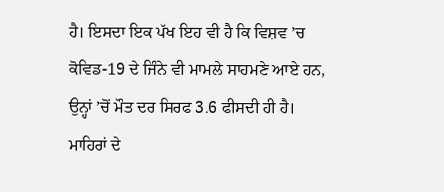ਹੈ। ਇਸਦਾ ਇਕ ਪੱਖ ਇਹ ਵੀ ਹੈ ਕਿ ਵਿਸ਼ਵ ’ਚ ਕੋਵਿਡ-19 ਦੇ ਜਿੰਨੇ ਵੀ ਮਾਮਲੇ ਸਾਹਮਣੇ ਆਏ ਹਨ, ਉਨ੍ਹਾਂ ’ਚੋਂ ਮੌਤ ਦਰ ਸਿਰਫ 3.6 ਫੀਸਦੀ ਹੀ ਹੈ। ਮਾਹਿਰਾਂ ਦੇ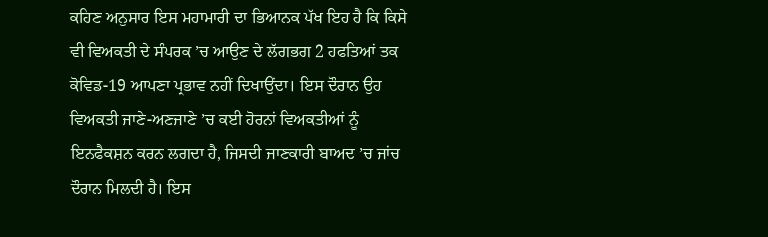ਕਹਿਣ ਅਨੁਸਾਰ ਇਸ ਮਹਾਮਾਰੀ ਦਾ ਭਿਆਨਕ ਪੱਖ ਇਹ ਹੈ ਕਿ ਕਿਸੇ ਵੀ ਵਿਅਕਤੀ ਦੇ ਸੰਪਰਕ ’ਚ ਆਉਣ ਦੇ ਲੱਗਭਗ 2 ਹਫਤਿਆਂ ਤਕ ਕੋਵਿਡ-19 ਆਪਣਾ ਪ੍ਰਭਾਵ ਨਹੀਂ ਦਿਖਾਉਂਦਾ। ਇਸ ਦੌਰਾਨ ਉਹ ਵਿਅਕਤੀ ਜਾਣੇ-ਅਣਜਾਣੇ ’ਚ ਕਈ ਹੋਰਨਾਂ ਵਿਅਕਤੀਆਂ ਨੂੰ ਇਨਫੈਕਸ਼ਨ ਕਰਨ ਲਗਦਾ ਹੈ, ਜਿਸਦੀ ਜਾਣਕਾਰੀ ਬਾਅਦ ’ਚ ਜਾਂਚ ਦੌਰਾਨ ਮਿਲਦੀ ਹੈ। ਇਸ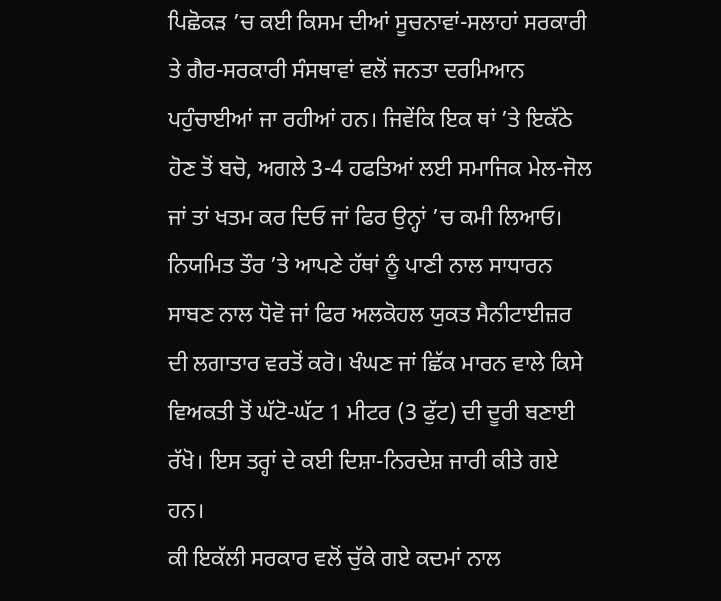ਪਿਛੋਕੜ ’ਚ ਕਈ ਕਿਸਮ ਦੀਆਂ ਸੂਚਨਾਵਾਂ-ਸਲਾਹਾਂ ਸਰਕਾਰੀ ਤੇ ਗੈਰ-ਸਰਕਾਰੀ ਸੰਸਥਾਵਾਂ ਵਲੋਂ ਜਨਤਾ ਦਰਮਿਆਨ ਪਹੁੰਚਾਈਆਂ ਜਾ ਰਹੀਆਂ ਹਨ। ਜਿਵੇਂਕਿ ਇਕ ਥਾਂ ’ਤੇ ਇਕੱਠੇ ਹੋਣ ਤੋਂ ਬਚੋ, ਅਗਲੇ 3-4 ਹਫਤਿਆਂ ਲਈ ਸਮਾਜਿਕ ਮੇਲ-ਜੋਲ ਜਾਂ ਤਾਂ ਖਤਮ ਕਰ ਦਿਓ ਜਾਂ ਫਿਰ ਉਨ੍ਹਾਂ ’ਚ ਕਮੀ ਲਿਆਓ। ਨਿਯਮਿਤ ਤੌਰ ’ਤੇ ਆਪਣੇ ਹੱਥਾਂ ਨੂੰ ਪਾਣੀ ਨਾਲ ਸਾਧਾਰਨ ਸਾਬਣ ਨਾਲ ਧੋਵੋ ਜਾਂ ਫਿਰ ਅਲਕੋਹਲ ਯੁਕਤ ਸੈਨੀਟਾਈਜ਼ਰ ਦੀ ਲਗਾਤਾਰ ਵਰਤੋਂ ਕਰੋ। ਖੰਘਣ ਜਾਂ ਛਿੱਕ ਮਾਰਨ ਵਾਲੇ ਕਿਸੇ ਵਿਅਕਤੀ ਤੋਂ ਘੱਟੋ-ਘੱਟ 1 ਮੀਟਰ (3 ਫੁੱਟ) ਦੀ ਦੂਰੀ ਬਣਾਈ ਰੱਖੋ। ਇਸ ਤਰ੍ਹਾਂ ਦੇ ਕਈ ਦਿਸ਼ਾ-ਨਿਰਦੇਸ਼ ਜਾਰੀ ਕੀਤੇ ਗਏ ਹਨ।
ਕੀ ਇਕੱਲੀ ਸਰਕਾਰ ਵਲੋਂ ਚੁੱਕੇ ਗਏ ਕਦਮਾਂ ਨਾਲ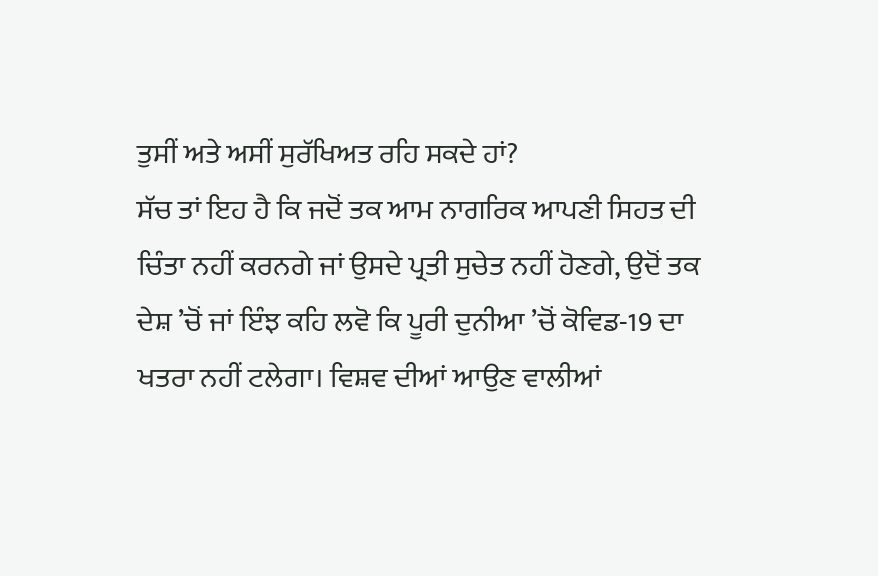ਤੁਸੀਂ ਅਤੇ ਅਸੀਂ ਸੁਰੱਖਿਅਤ ਰਹਿ ਸਕਦੇ ਹਾਂ?
ਸੱਚ ਤਾਂ ਇਹ ਹੈ ਕਿ ਜਦੋਂ ਤਕ ਆਮ ਨਾਗਰਿਕ ਆਪਣੀ ਸਿਹਤ ਦੀ ਚਿੰਤਾ ਨਹੀਂ ਕਰਨਗੇ ਜਾਂ ਉਸਦੇ ਪ੍ਰਤੀ ਸੁਚੇਤ ਨਹੀਂ ਹੋਣਗੇ, ਉਦੋਂ ਤਕ ਦੇਸ਼ ’ਚੋਂ ਜਾਂ ਇੰਝ ਕਹਿ ਲਵੋ ਕਿ ਪੂਰੀ ਦੁਨੀਆ ’ਚੋਂ ਕੋਵਿਡ-19 ਦਾ ਖਤਰਾ ਨਹੀਂ ਟਲੇਗਾ। ਵਿਸ਼ਵ ਦੀਆਂ ਆਉਣ ਵਾਲੀਆਂ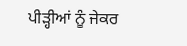ਪੀੜ੍ਹੀਆਂ ਨੂੰ ਜੇਕਰ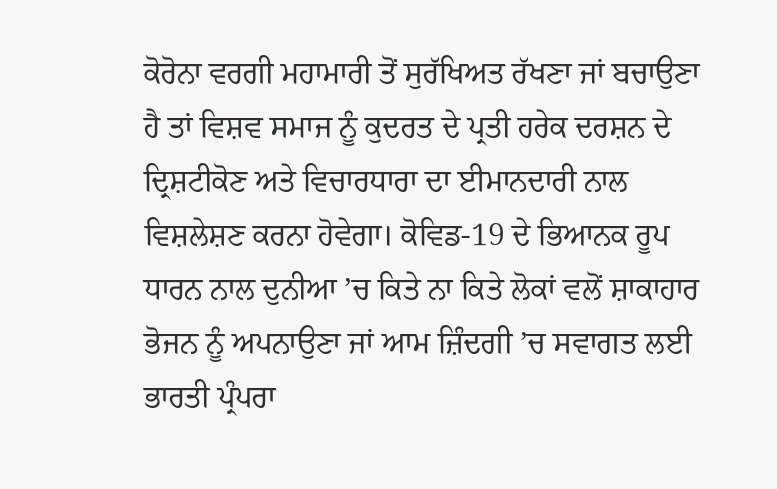ਕੋਰੋਨਾ ਵਰਗੀ ਮਹਾਮਾਰੀ ਤੋਂ ਸੁਰੱਖਿਅਤ ਰੱਖਣਾ ਜਾਂ ਬਚਾਉਣਾ ਹੈ ਤਾਂ ਵਿਸ਼ਵ ਸਮਾਜ ਨੂੰ ਕੁਦਰਤ ਦੇ ਪ੍ਰਤੀ ਹਰੇਕ ਦਰਸ਼ਨ ਦੇ ਦ੍ਰਿਸ਼ਟੀਕੋਣ ਅਤੇ ਵਿਚਾਰਧਾਰਾ ਦਾ ਈਮਾਨਦਾਰੀ ਨਾਲ ਵਿਸ਼ਲੇਸ਼ਣ ਕਰਨਾ ਹੋਵੇਗਾ। ਕੋਵਿਡ-19 ਦੇ ਭਿਆਨਕ ਰੂਪ ਧਾਰਨ ਨਾਲ ਦੁਨੀਆ ’ਚ ਕਿਤੇ ਨਾ ਕਿਤੇ ਲੋਕਾਂ ਵਲੋਂ ਸ਼ਾਕਾਹਾਰ ਭੋਜਨ ਨੂੰ ਅਪਨਾਉਣਾ ਜਾਂ ਆਮ ਜ਼ਿੰਦਗੀ ’ਚ ਸਵਾਗਤ ਲਈ ਭਾਰਤੀ ਪ੍ਰੰਪਰਾ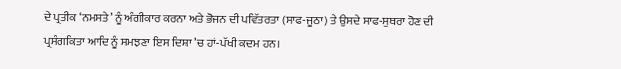ਦੇ ਪ੍ਰਤੀਕ ‘ਨਮਸਤੇ’ ਨੂੰ ਅੰਗੀਕਾਰ ਕਰਨਾ ਅਤੇ ਭੋਜਨ ਦੀ ਪਵਿੱਤਰਤਾ (ਸਾਫ-ਜੂਠਾ) ਤੇ ਉਸਦੇ ਸਾਫ-ਸੁਥਰਾ ਹੋਣ ਦੀ ਪ੍ਰਸੰਗਕਿਤਾ ਆਦਿ ਨੂੰ ਸਮਝਣਾ ਇਸ ਦਿਸ਼ਾ ’ਚ ਹਾਂ-ਪੱਖੀ ਕਦਮ ਹਨ।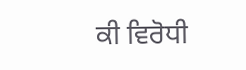ਕੀ ਵਿਰੋਧੀ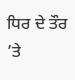ਧਿਰ ਦੇ ਤੌਰ ’ਤੇ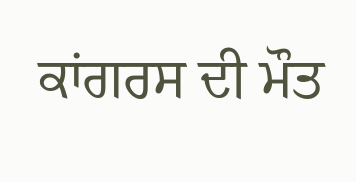ਕਾਂਗਰਸ ਦੀ ਮੌਤ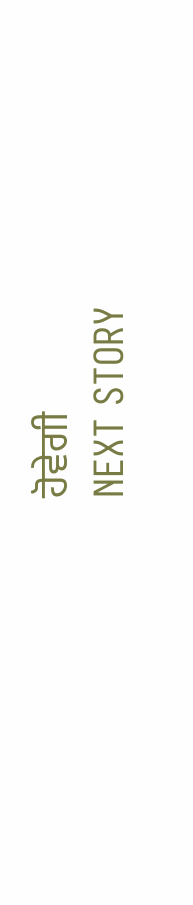ਹੋਵੇਗੀ
NEXT STORY